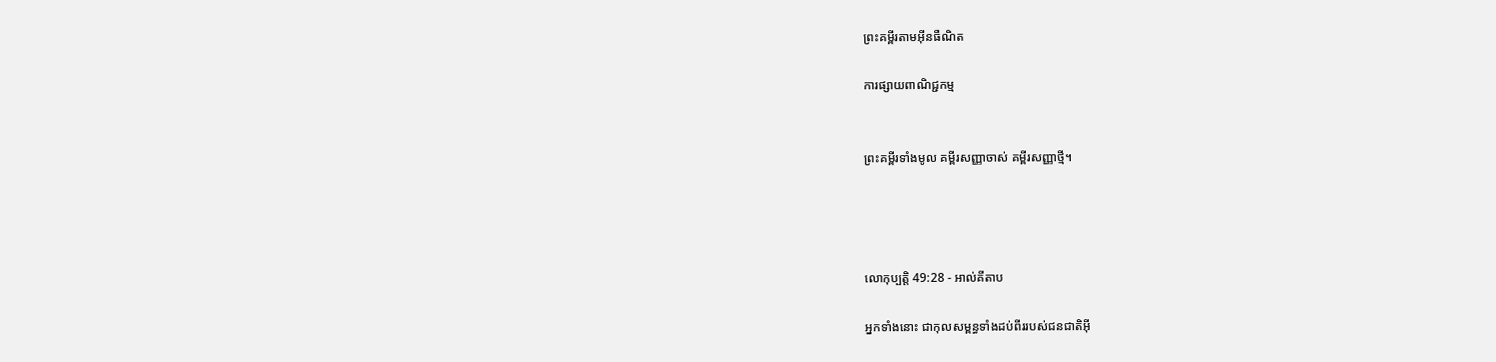ព្រះគម្ពីរតាមអ៊ីនធឺណិត

ការផ្សាយពាណិជ្ជកម្ម


ព្រះគម្ពីរទាំងមូល គម្ពីរសញ្ញាចាស់ គម្ពីរសញ្ញាថ្មី។




លោកុ‌ប្បត្តិ 49:28 - អាល់គីតាប

អ្នកទាំងនោះ ជាកុល‌សម្ពន្ធទាំងដប់ពីររបស់ជន‌ជាតិអ៊ី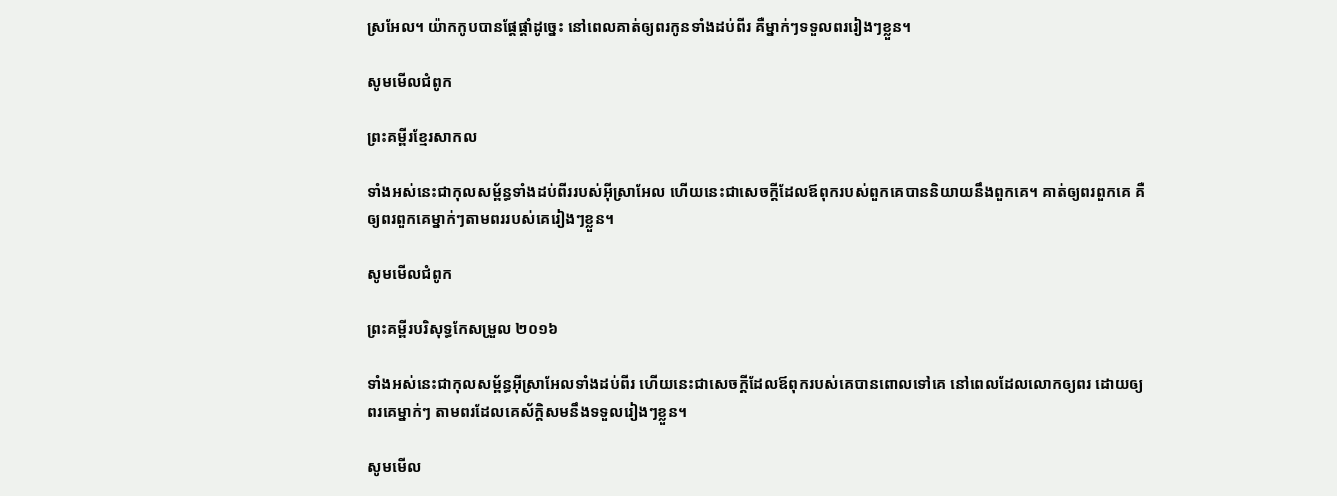ស្រ‌អែល។ យ៉ាកកូបបានផ្តែផ្តាំដូច្នេះ នៅពេលគាត់ឲ្យពរកូនទាំងដប់ពីរ គឺម្នាក់ៗទទួលពររៀងៗខ្លួន។

សូមមើលជំពូក

ព្រះគម្ពីរខ្មែរសាកល

ទាំងអស់នេះជាកុលសម្ព័ន្ធទាំងដប់ពីររបស់អ៊ីស្រាអែល ហើយនេះជាសេចក្ដីដែលឪពុករបស់ពួកគេបាននិយាយនឹងពួកគេ។ គាត់ឲ្យពរពួកគេ គឺឲ្យពរពួកគេម្នាក់ៗតាមពររបស់គេរៀងៗខ្លួន។

សូមមើលជំពូក

ព្រះគម្ពីរបរិសុទ្ធកែសម្រួល ២០១៦

ទាំងអស់នេះជាកុល‌សម្ព័ន្ធអ៊ីស្រា‌អែលទាំងដប់ពីរ ហើយនេះជាសេចក្ដីដែលឪពុករបស់គេបានពោលទៅគេ នៅពេលដែលលោកឲ្យពរ ដោយឲ្យពរគេម្នាក់ៗ តាមពរដែលគេស័ក្ដិ‌សមនឹងទទួលរៀងៗខ្លួន។

សូមមើល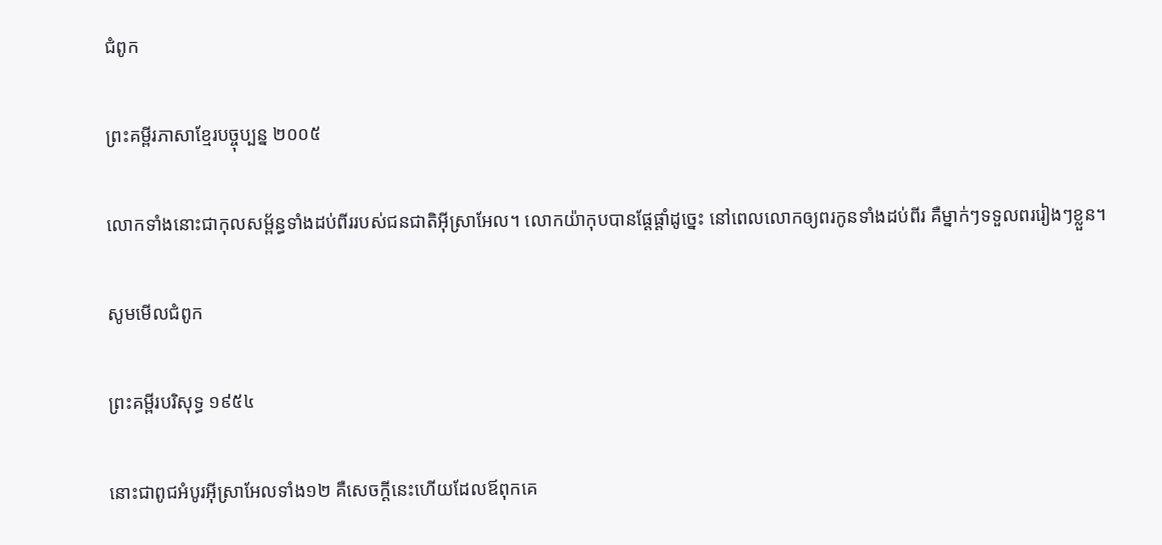ជំពូក

ព្រះគម្ពីរភាសាខ្មែរបច្ចុប្បន្ន ២០០៥

លោកទាំងនោះជាកុល‌សម្ព័ន្ធទាំងដប់‌ពីររបស់ជន‌ជាតិអ៊ីស្រា‌អែល។ លោកយ៉ាកុបបានផ្ដែផ្ដាំដូច្នេះ នៅពេលលោកឲ្យពរកូនទាំងដប់‌ពីរ គឺម្នាក់ៗទទួលពររៀងៗខ្លួន។

សូមមើលជំពូក

ព្រះគម្ពីរបរិសុទ្ធ ១៩៥៤

នោះជាពូជអំបូរអ៊ីស្រាអែលទាំង១២ គឺសេចក្ដីនេះហើយដែលឪពុកគេ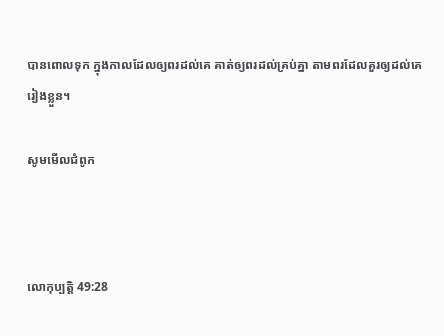បានពោលទុក ក្នុងកាលដែលឲ្យពរដល់គេ គាត់ឲ្យពរដល់គ្រប់គ្នា តាមពរដែលគួរឲ្យដល់គេរៀងខ្លួន។

សូមមើលជំពូក



លោកុ‌ប្បត្តិ 49:28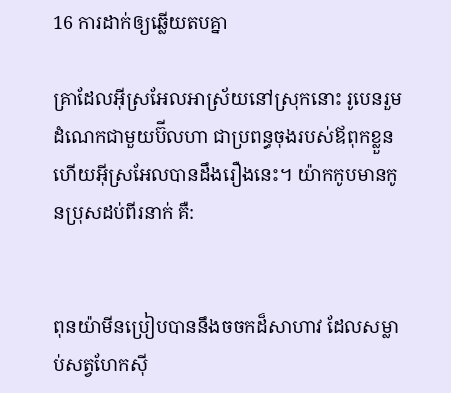16 ការដាក់ឲ្យឆ្លើយតបគ្នា

គ្រាដែលអ៊ីស្រ‌អែលអាស្រ័យនៅស្រុកនោះ រូបេនរួមដំណេកជាមួយប៊ីលហា ជាប្រពន្ធចុងរបស់ឪពុកខ្លួន ហើយអ៊ីស្រ‌អែលបានដឹងរឿងនេះ។ យ៉ាកកូបមានកូនប្រុសដប់ពីរនាក់ គឺ:


ពុន‌យ៉ាមីនប្រៀបបាននឹងចចកដ៏សាហាវ ដែលសម្លាប់សត្វហែកស៊ី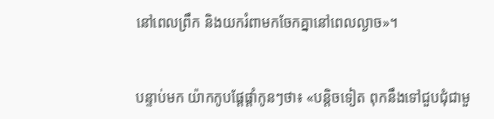នៅពេលព្រឹក និងយករំពាមកចែកគ្នានៅពេលល្ងាច»។


បន្ទាប់មក យ៉ាកកូបផ្តែផ្តាំកូនៗថា៖ «បន្តិចទៀត ពុកនឹងទៅជួបជុំជាមួ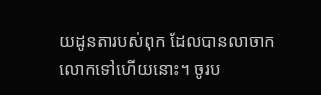យដូនតារបស់ពុក ដែលបានលាចាកលោកទៅហើយនោះ។ ចូរប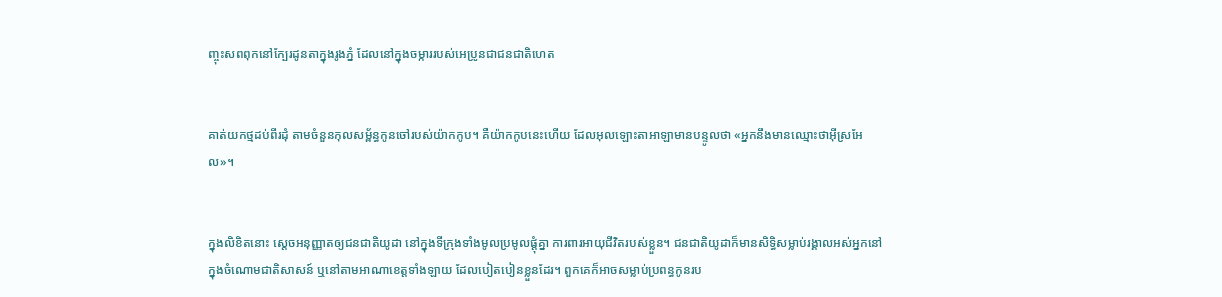ញ្ចុះសពពុកនៅក្បែរដូនតាក្នុងរូងភ្នំ ដែលនៅក្នុងចម្ការរបស់អេប្រូនជាជន‌ជាតិហេត


គាត់យកថ្មដប់‌ពីរដុំ តាមចំនួនកុល‌សម្ព័ន្ធកូនចៅរបស់យ៉ាកកូប។ គឺយ៉ាកកូបនេះហើយ ដែលអុលឡោះ‌តាអាឡាមានបន្ទូលថា «អ្នកនឹងមានឈ្មោះថាអ៊ីស្រ‌អែល»។


ក្នុងលិខិតនោះ ស្តេចអនុញ្ញាតឲ្យជន‌ជាតិយូដា នៅក្នុងទីក្រុងទាំងមូលប្រមូលផ្ដុំគ្នា ការ‌ពារអាយុជីវិតរបស់ខ្លួន។ ជន‌ជាតិយូដាក៏មានសិទ្ធិសម្លាប់រង្គាលអស់អ្នកនៅក្នុងចំណោមជាតិសាសន៍ ឬនៅតាមអាណា‌ខេត្តទាំង‌ឡាយ ដែលបៀត‌បៀនខ្លួនដែរ។ ពួកគេក៏អាចសម្លាប់ប្រពន្ធកូនរប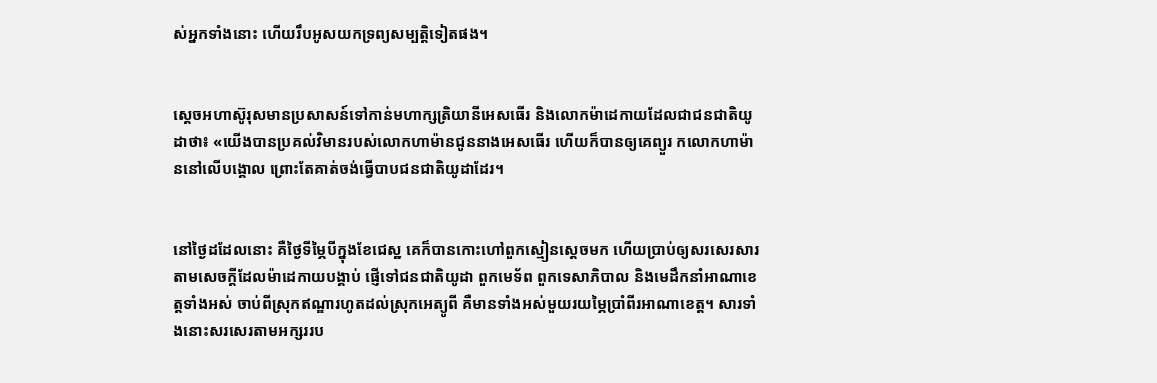ស់អ្នកទាំងនោះ ហើយរឹបអូសយកទ្រព្យ‌សម្បត្តិទៀតផង។


ស្តេចអហា‌ស៊ូរុសមានប្រសាសន៍ទៅកាន់មហា‌ក្សត្រិ‌យានីអេសធើរ និងលោកម៉ាដេ‌កាយដែលជាជន‌ជាតិយូដាថា៖ «យើងបានប្រគល់វិមានរបស់លោកហាម៉ានជូននាងអេសធើរ ហើយក៏បានឲ្យគេព្យួរ កលោកហាម៉ាននៅលើបង្គោល ព្រោះតែគាត់ចង់ធ្វើបាបជន‌ជាតិយូដាដែរ។


នៅថ្ងៃដដែលនោះ គឺថ្ងៃទីម្ភៃបីក្នុងខែជេស្ឋ គេក៏បានកោះហៅពួកស្មៀនស្តេចមក ហើយប្រាប់ឲ្យសរសេរសារ តាមសេចក្ដីដែលម៉ាដេ‌កាយបង្គាប់ ផ្ញើទៅជន‌ជាតិយូដា ពួកមេ‌ទ័ព ពួកទេសា‌ភិបាល និងមេដឹកនាំអាណា‌ខេត្តទាំងអស់ ចាប់ពីស្រុកឥណ្ឌារហូតដល់ស្រុកអេត្យូ‌ពី គឺមានទាំងអស់មួយរយម្ភៃប្រាំ‌ពីរអាណា‌ខេត្ត។ សារទាំងនោះសរសេរតាមអក្សររប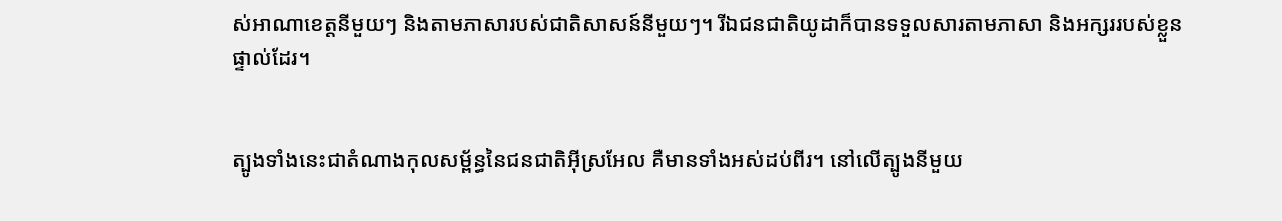ស់អាណា‌ខេត្តនីមួយៗ និងតាមភាសារបស់ជាតិសាសន៍នីមួយៗ។ រីឯជន‌ជាតិយូដាក៏បានទទួលសារតាមភាសា និងអក្សររបស់ខ្លួនផ្ទាល់ដែរ។


ត្បូងទាំងនេះជាតំណាងកុល‌សម្ព័ន្ធនៃជន‌ជាតិអ៊ីស្រ‌អែល គឺមានទាំងអស់ដប់ពីរ។ នៅលើត្បូងនីមួយ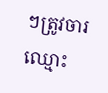ៗត្រូវចារឈ្មោះ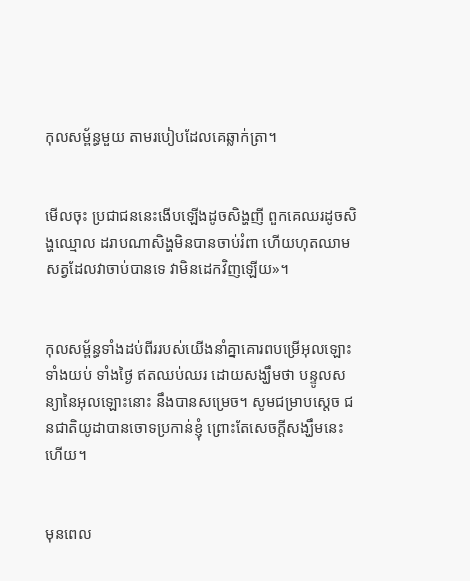កុល‌សម្ព័ន្ធមួយ តាមរបៀបដែលគេឆ្លាក់ត្រា។


មើលចុះ ប្រជា‌ជននេះងើបឡើងដូចសិង្ហញី ពួកគេឈរដូចសិង្ហឈ្មោល ដរាបណាសិង្ហមិនបានចាប់រំពា ហើយហុតឈាមសត្វដែលវាចាប់បានទេ វាមិនដេកវិញឡើយ»។


កុល‌សម្ព័ន្ធទាំងដប់‌ពីររបស់យើងនាំគ្នាគោរពបម្រើអុលឡោះ ទាំងយប់ ទាំងថ្ងៃ ឥតឈប់ឈរ ដោយសង្ឃឹមថា បន្ទូលសន្យានៃអុលឡោះនោះ នឹងបានសម្រេច។ សូមជម្រាបស្តេច ជន‌ជាតិយូដាបានចោទប្រកាន់ខ្ញុំ ព្រោះតែសេចក្ដីសង្ឃឹមនេះហើយ។


មុនពេល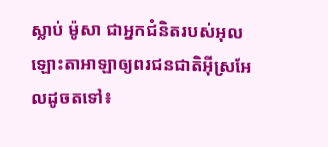ស្លាប់ ម៉ូសា ជាអ្នកជំនិតរបស់អុលឡោះ‌តាអាឡាឲ្យពរជន‌ជាតិអ៊ីស្រ‌អែលដូចតទៅ៖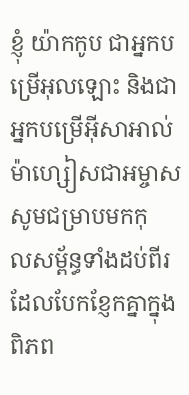ខ្ញុំ យ៉ាកកូប ជាអ្នកបម្រើអុលឡោះ និងជាអ្នកបម្រើអ៊ីសា‌អាល់ម៉ា‌ហ្សៀសជាអម្ចាស សូមជម្រាបមកកុល‌សម្ព័ន្ធទាំងដប់‌ពីរ ដែលបែកខ្ញែកគ្នាក្នុងពិភព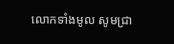លោកទាំងមូល សូមជ្រា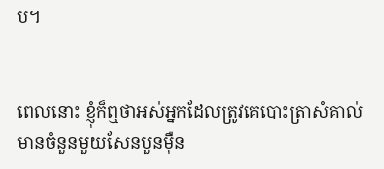ប។


ពេលនោះ ខ្ញុំក៏ឮថាអស់អ្នកដែលត្រូវគេបោះត្រាសំគាល់ មានចំនួនមួយសែនបួនម៉ឺន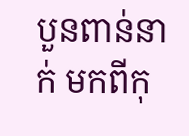បួនពាន់នាក់ មកពីកុ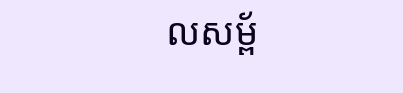ល‌សម្ព័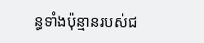ន្ធទាំងប៉ុន្មានរបស់ជ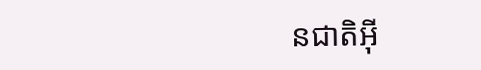ន‌ជាតិអ៊ី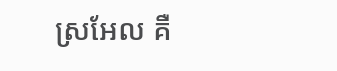ស្រ‌អែល គឺ